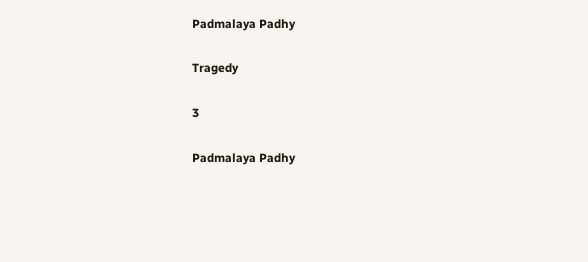Padmalaya Padhy

Tragedy

3

Padmalaya Padhy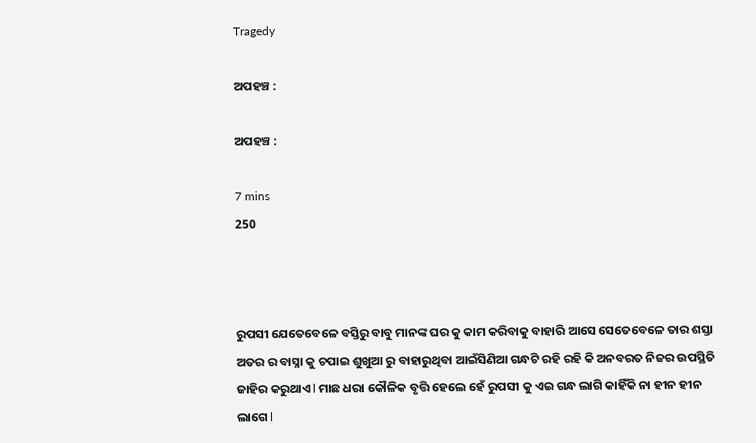Tragedy

ଅପହଞ୍ଚ :

ଅପହଞ୍ଚ :

7 mins
250



ରୁପସୀ ଯେତେବେଳେ ବସ୍ତିରୁ ବାବୁ ମାନଙ୍କ ଘର କୁ କାମ କରିବାକୁ ବାହାରି ଆସେ ସେତେବେଳେ ତାର ଶସ୍ତା ଅତର ର ବାସ୍ନା କୁ ଚପାଇ ଶୁଖୁଆ ରୁ ବାହାରୁଥିବା ଆଇଁସିଣିଆ ଗନ୍ଧଟି ରହି ରହି କି ଅନବରତ ନିଜର ଉପସ୍ଥିତି ଜାହିର କରୁଥାଏ l ମାଛ ଧରା କୌଳିକ ବୃତ୍ତି ହେଲେ ହେଁ ରୁପସୀ କୁ ଏଇ ଗନ୍ଧ ଲାଗି କାହିଁକି ନା ହୀନ ହୀନ ଲାଗେ l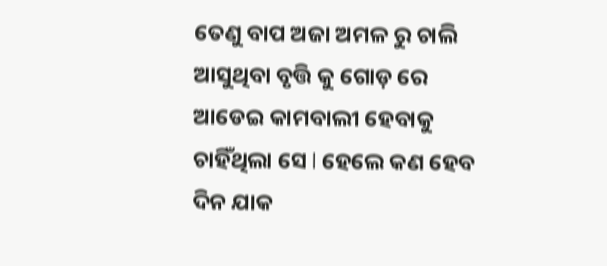ତେଣୁ ବାପ ଅଜା ଅମଳ ରୁ ଚାଲି ଆସୁଥିବା ବୃତ୍ତି କୁ ଗୋଡ଼ ରେ ଆଡେଇ କାମବାଲୀ ହେବାକୁ ଚାହିଁଥିଲା ସେ l ହେଲେ କଣ ହେବ ଦିନ ଯାକ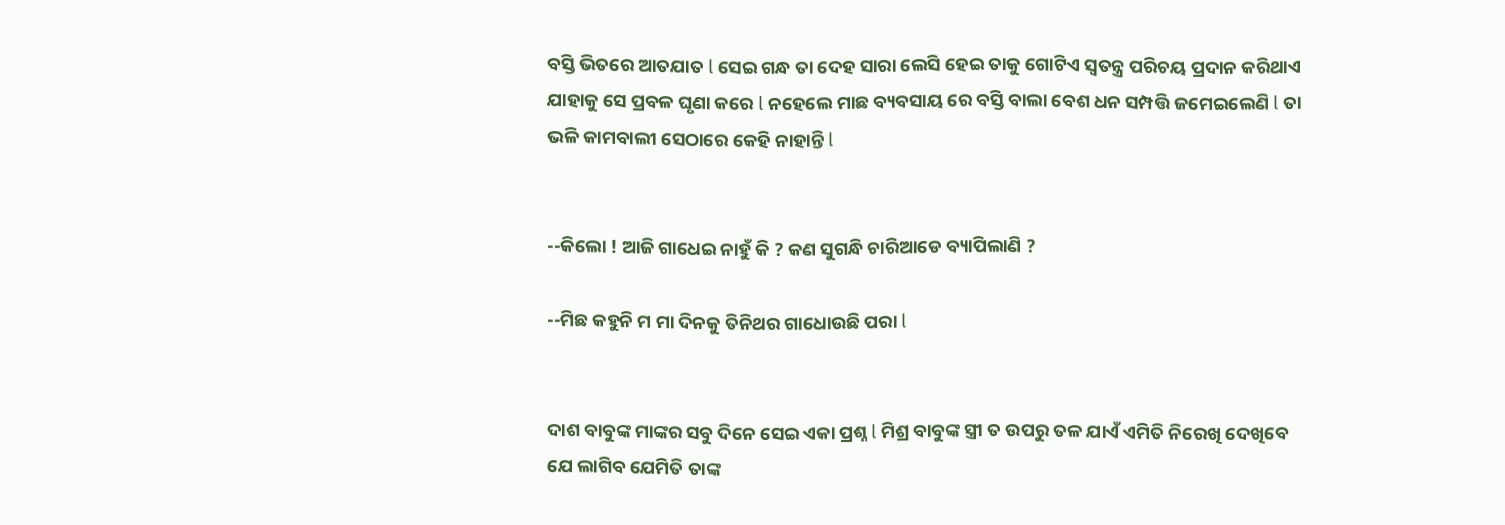ବସ୍ତି ଭିତରେ ଆତଯାତ l ସେଇ ଗନ୍ଧ ତା ଦେହ ସାରା ଲେସି ହେଇ ତାକୁ ଗୋଟିଏ ସ୍ୱତନ୍ତ୍ର ପରିଚୟ ପ୍ରଦାନ କରିଥାଏ ଯାହାକୁ ସେ ପ୍ରବଳ ଘୃଣା କରେ l ନହେଲେ ମାଛ ବ୍ୟବସାୟ ରେ ବସ୍ତି ବାଲା ବେଶ ଧନ ସମ୍ପତ୍ତି ଜମେଇଲେଣି l ତା ଭଳି କାମବାଲୀ ସେଠାରେ କେହି ନାହାନ୍ତି l


--କିଲୋ ! ଆଜି ଗାଧେଇ ନାହୁଁ କି ? କଣ ସୁଗନ୍ଧି ଚାରିଆଡେ ବ୍ୟାପିଲାଣି ?

--ମିଛ କହୁନି ମ ମା ଦିନକୁ ତିନିଥର ଗାଧୋଉଛି ପରା l


ଦାଶ ବାବୁଙ୍କ ମାଙ୍କର ସବୁ ଦିନେ ସେଇ ଏକା ପ୍ରଶ୍ନ l ମିଶ୍ର ବାବୁଙ୍କ ସ୍ତ୍ରୀ ତ ଉପରୁ ତଳ ଯାଏଁ ଏମିତି ନିରେଖି ଦେଖିବେ ଯେ ଲାଗିବ ଯେମିତି ତାଙ୍କ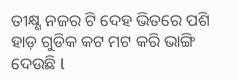ତୀକ୍ଷ୍ଣ ନଜର ଟି ଦେହ ଭିତରେ ପଶି ହାଡ଼ ଗୁଡିକ କଟ ମଟ କରି ଭାଙ୍ଗି ଦେଉଛି l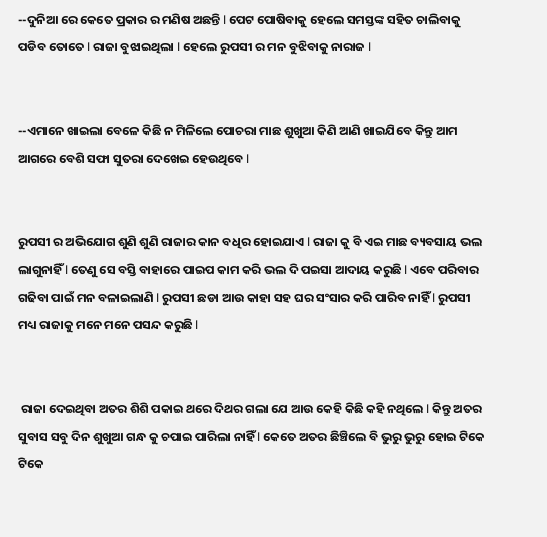--ଦୁନିଆ ରେ କେତେ ପ୍ରକାର ର ମଣିଷ ଅଛନ୍ତି l ପେଟ ପୋଷିବାକୁ ହେଲେ ସମସ୍ତଙ୍କ ସହିତ ଚାଲିବାକୁ ପଡିବ ତୋତେ l ରାଜା ବୁଝାଇଥିଲା l ହେଲେ ରୁପସୀ ର ମନ ବୁଝିବାକୁ ନାରାଜ l


--ଏମାନେ ଖାଇଲା ବେଳେ କିଛି ନ ମିଳିଲେ ପୋଚରା ମାଛ ଶୁଖୁଆ କିଣି ଆଣି ଖାଇଯିବେ କିନ୍ତୁ ଆମ ଆଗରେ ବେଶି ସଫା ସୁତରା ଦେଖେଇ ହେଉଥିବେ l


ରୁପସୀ ର ଅଭିଯୋଗ ଶୁଣି ଶୁଣି ରାଜାର କାନ ବଧିର ହୋଇଯାଏ l ରାଜା କୁ ବି ଏଇ ମାଛ ବ୍ୟବସାୟ ଭଲ ଲାଗୁନାହିଁ l ତେଣୁ ସେ ବସ୍ତି ବାହାରେ ପାଇପ କାମ କରି ଭଲ ଦି ପଇସା ଆଦାୟ କରୁଛି l ଏବେ ପରିବାର ଗଢିବା ପାଇଁ ମନ ବଳାଇଲାଣି l ରୁପସୀ ଛଡା ଆଉ କାହା ସହ ଘର ସଂସାର କରି ପାରିବ ନାହିଁ l ରୁପସୀ ମଧ୍ୟ ରାଜାକୁ ମନେ ମନେ ପସନ୍ଦ କରୁଛି l


 ରାଜା ଦେଇଥିବା ଅତର ଶିଶି ପକାଇ ଥରେ ଦିଥର ଗଲା ଯେ ଆଉ କେହି କିଛି କହି ନଥିଲେ l କିନ୍ତୁ ଅତର ସୁବାସ ସବୁ ଦିନ ଶୁଖୁଆ ଗନ୍ଧ କୁ ଚପାଇ ପାରିଲା ନାହିଁ l କେତେ ଅତର ଛିଞ୍ଚିଲେ ବି ଭୁରୁ ଭୁରୁ ହୋଇ ଟିକେ ଟିକେ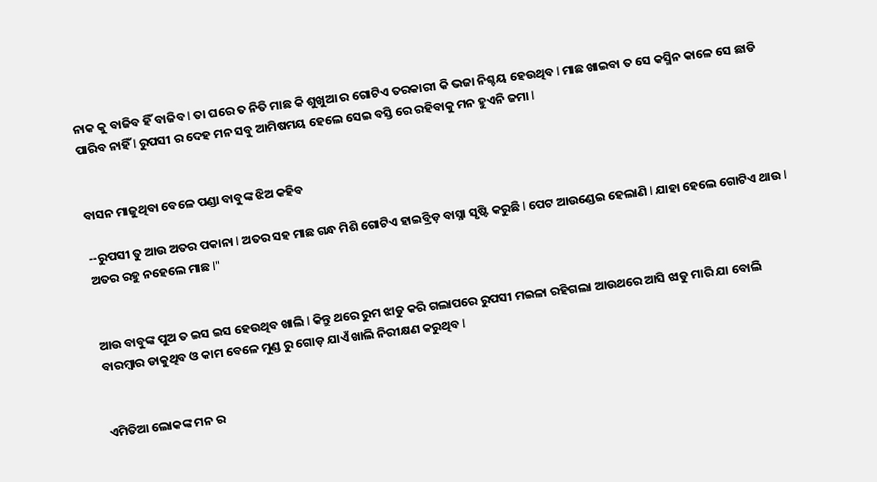ନାକ କୁ ବାଜିବ ହିଁ ବାଜିବ l ତା ଘରେ ତ ନିତି ମାଛ କି ଶୁଖୁଆ ର ଗୋଟିଏ ତରକାରୀ କି ଭଜା ନିଶ୍ଚୟ ହେଉଥିବ l ମାଛ ଖାଇବା ତ ସେ କସ୍ମିନ କାଳେ ସେ ଛାଡି ପାରିବ ନାହିଁ l ରୁପସୀ ର ଦେହ ମନ ସବୁ ଆମିଷମୟ ହେଲେ ସେଇ ବସ୍ତି ରେ ରହିବାକୁ ମନ ହୁଏନି ଜମା l


ବାସନ ମାଜୁଥିବା ବେଳେ ପଣ୍ଡା ବାବୁଙ୍କ ଝିଅ କହିବ

--ରୁପସୀ ତୁ ଆଉ ଅତର ପକାନା l ଅତର ସହ ମାଛ ଗନ୍ଧ ମିଶି ଗୋଟିଏ ହାଇବ୍ରିଡ଼ ବାସ୍ନା ସୃଷ୍ଟି କରୁଛି l ପେଟ ଆଉଣ୍ଡେଇ ହେଲାଣି l ଯାହା ହେଲେ ଗୋଟିଏ ଥାଉ l ଅତର ରହୁ ନହେଲେ ମାଛ l"


ଆଉ ବାବୁଙ୍କ ପୁଅ ତ ଇସ ଇସ ହେଉଥିବ ଖାଲି l କିନ୍ତୁ ଥରେ ରୁମ ଝାଡୁ କରି ଗଲାପରେ ରୁପସୀ ମଇଳା ରହିଗଲା ଆଉଥରେ ଆସି ଝାଡୁ ମାରି ଯା ବୋଲି ବାରମ୍ବାର ଡାକୁଥିବ ଓ କାମ ବେଳେ ମୁଣ୍ଡ ରୁ ଗୋଡ଼ ଯାଏଁ ଖାଲି ନିରୀକ୍ଷଣ କରୁଥିବ l


ଏମିତିଆ ଲୋକଙ୍କ ମନ ର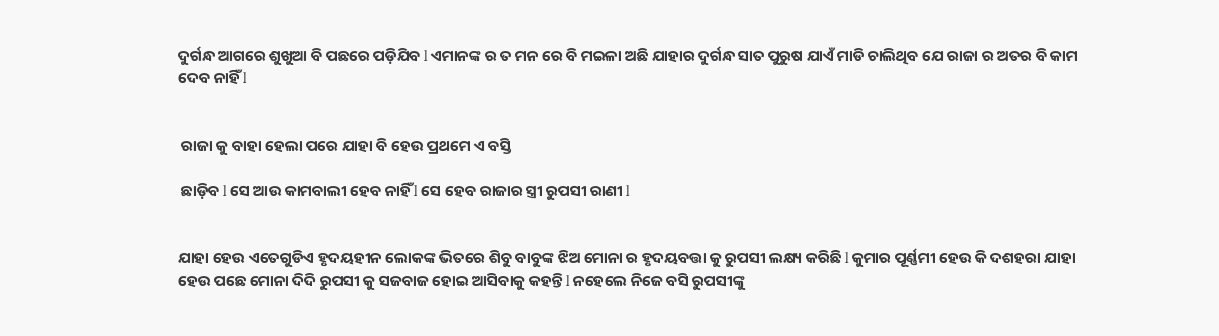ଦୁର୍ଗନ୍ଧ ଆଗରେ ଶୁଖୁଆ ବି ପଛରେ ପଡ଼ିଯିବ l ଏମାନଙ୍କ ର ତ ମନ ରେ ବି ମଇଳା ଅଛି ଯାହାର ଦୁର୍ଗନ୍ଧ ସାତ ପୁରୁଷ ଯାଏଁ ମାଡି ଚାଲିଥିବ ଯେ ରାଜା ର ଅତର ବି କାମ ଦେବ ନାହିଁ l


 ରାଜା କୁ ବାହା ହେଲା ପରେ ଯାହା ବି ହେଉ ପ୍ରଥମେ ଏ ବସ୍ତି

 ଛାଡ଼ିବ l ସେ ଆଉ କାମବାଲୀ ହେବ ନାହିଁ l ସେ ହେବ ରାଜାର ସ୍ତ୍ରୀ ରୁପସୀ ରାଣୀ l


ଯାହା ହେଉ ଏତେଗୁଡିଏ ହୃଦୟହୀନ ଲୋକଙ୍କ ଭିତରେ ଶିବୁ ବାବୁଙ୍କ ଝିଅ ମୋନା ର ହୃଦୟବତ୍ତା କୁ ରୁପସୀ ଲକ୍ଷ୍ୟ କରିଛି l କୁମାର ପୂର୍ଣ୍ଣମୀ ହେଉ କି ଦଶହରା ଯାହା ହେଉ ପଛେ ମୋନା ଦିଦି ରୁପସୀ କୁ ସଜବାଜ ହୋଇ ଆସିବାକୁ କହନ୍ତି l ନହେଲେ ନିଜେ ବସି ରୁପସୀଙ୍କୁ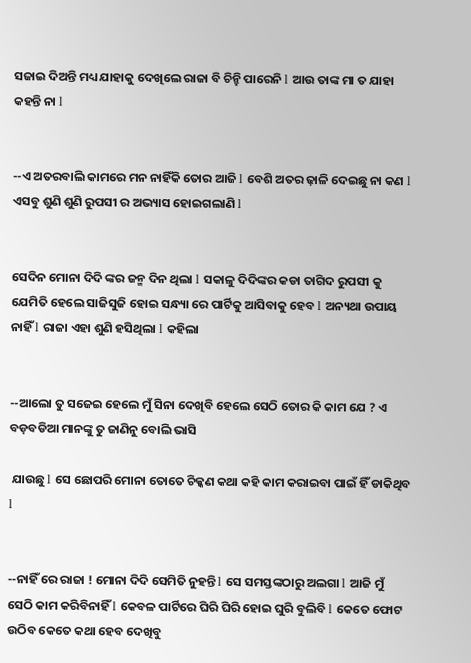ସଜାଇ ଦିଅନ୍ତି ମଧ୍ୟ ଯାହାକୁ ଦେଖିଲେ ରାଜା ବି ଚିନ୍ହି ପାରେନି l ଆଉ ତାଙ୍କ ମା ତ ଯାହା କହନ୍ତି ନା l


--ଏ ଅତରବାଲି କାମରେ ମନ ନାହିଁକି ତୋର ଆଜି l ବେଶି ଅତର ଢ଼ାଳି ଦେଇଛୁ ନା କଣ l ଏସବୁ ଶୁଣି ଶୁଣି ରୁପସୀ ର ଅଭ୍ୟାସ ହୋଇଗଲାଣି l


ସେଦିନ ମୋନା ଦିଦି ଙ୍କର ଜନ୍ମ ଦିନ ଥିଲା l ସକାଳୁ ଦିଦିଙ୍କର କଡା ତାଗିଦ ରୁପସୀ କୁ ଯେମିତି ହେଲେ ସାଜିସୁଜି ହୋଇ ସନ୍ଧ୍ୟା ରେ ପାର୍ଟିକୁ ଆସିବାକୁ ହେବ l ଅନ୍ୟଥା ଉପାୟ ନାହିଁ l ରାଜା ଏହା ଶୁଣି ହସିଥିଲା l କହିଲା


--ଆଲୋ ତୁ ସଜେଇ ହେଲେ ମୁଁ ସିନା ଦେଖିବି ହେଲେ ସେଠି ତୋର କି କାମ ଯେ ? ଏ ବଡ଼ବଡିଆ ମାନଙ୍କୁ ତୁ ଜାଣିନୁ ବୋଲି ଭାସି

 ଯାଉଛୁ l ସେ ଛୋପରି ମୋନା ତୋତେ ଚିକ୍କଣ କଥା କହି କାମ କରାଇବା ପାଇଁ ହିଁ ଡାକିଥିବ l


--ନାହିଁ ରେ ରାଜା ! ମୋନା ଦିଦି ସେମିତି ନୁହନ୍ତି l ସେ ସମସ୍ତଙ୍କଠାରୁ ଅଲଗା l ଆଜି ମୁଁ ସେଠି କାମ କରିବିନାହିଁ l କେବଳ ପାର୍ଟିରେ ଘିରି ଘିରି ହୋଇ ଘୁରି ବୁଲିବି l କେତେ ଫୋଟ ଉଠିବ କେତେ କଥା ହେବ ଦେଖିବୁ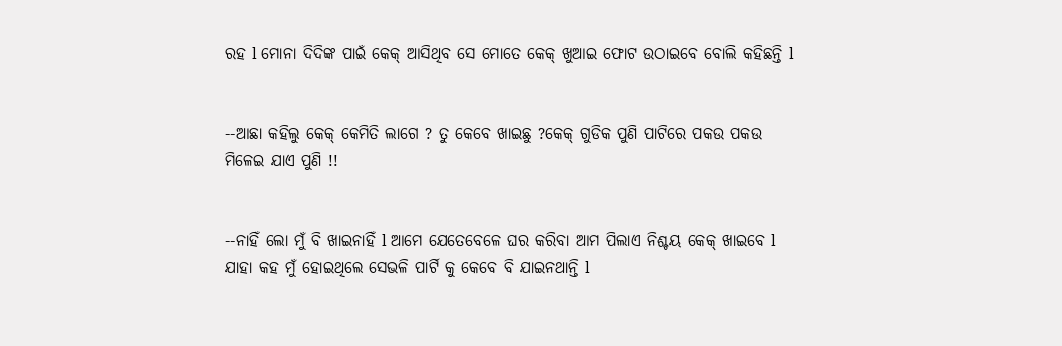ରହ l ମୋନା ଦିଦିଙ୍କ ପାଇଁ କେକ୍ ଆସିଥିବ ସେ ମୋତେ କେକ୍ ଖୁଆଇ ଫୋଟ ଉଠାଇବେ ବୋଲି କହିଛନ୍ତି l


--ଆଛା କହିଲୁ କେକ୍ କେମିତି ଲାଗେ ? ତୁ କେବେ ଖାଇଛୁ ?କେକ୍ ଗୁଡିକ ପୁଣି ପାଟିରେ ପକଉ ପକଉ ମିଳେଇ ଯାଏ ପୁଣି !!


--ନାହିଁ ଲୋ ମୁଁ ବି ଖାଇନାହିଁ l ଆମେ ଯେତେବେଳେ ଘର କରିବା ଆମ ପିଲାଏ ନିଶ୍ଚୟ କେକ୍ ଖାଇବେ l ଯାହା କହ ମୁଁ ହୋଇଥିଲେ ସେଭଳି ପାର୍ଟି କୁ କେବେ ବି ଯାଇନଥାନ୍ତି l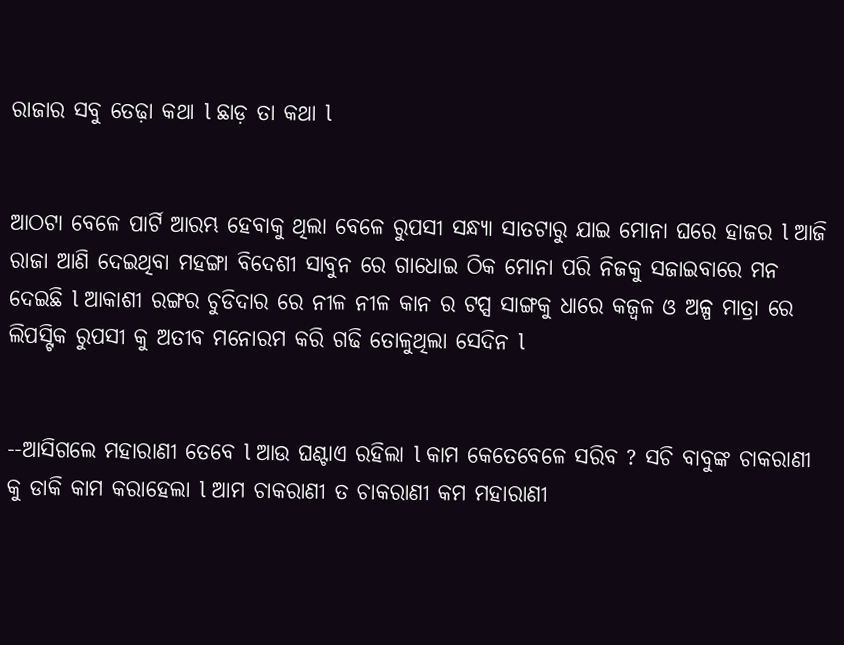ରାଜାର ସବୁ ତେଢ଼ା କଥା l ଛାଡ଼ ତା କଥା l


ଆଠଟା ବେଳେ ପାର୍ଟି ଆରମ୍ଭ ହେବାକୁ ଥିଲା ବେଳେ ରୁପସୀ ସନ୍ଧ୍ୟା ସାତଟାରୁ ଯାଇ ମୋନା ଘରେ ହାଜର l ଆଜି ରାଜା ଆଣି ଦେଇଥିବା ମହଙ୍ଗା ବିଦେଶୀ ସାବୁନ ରେ ଗାଧୋଇ ଠିକ ମୋନା ପରି ନିଜକୁ ସଜାଇବାରେ ମନ ଦେଇଛି l ଆକାଶୀ ରଙ୍ଗର ଚୁଡିଦାର ରେ ନୀଳ ନୀଳ କାନ ର ଟପ୍ସ ସାଙ୍ଗକୁ ଧାରେ କଜ୍ଵଳ ଓ ଅଳ୍ପ ମାତ୍ରା ରେ ଲିପସ୍ଟିକ ରୁପସୀ କୁ ଅତୀବ ମନୋରମ କରି ଗଢି ତୋଳୁଥିଲା ସେଦିନ l


--ଆସିଗଲେ ମହାରାଣୀ ତେବେ l ଆଉ ଘଣ୍ଟାଏ ରହିଲା l କାମ କେତେବେଳେ ସରିବ ? ସଚି ବାବୁଙ୍କ ଚାକରାଣୀ କୁ ଡାକି କାମ କରାହେଲା l ଆମ ଚାକରାଣୀ ତ ଚାକରାଣୀ କମ ମହାରାଣୀ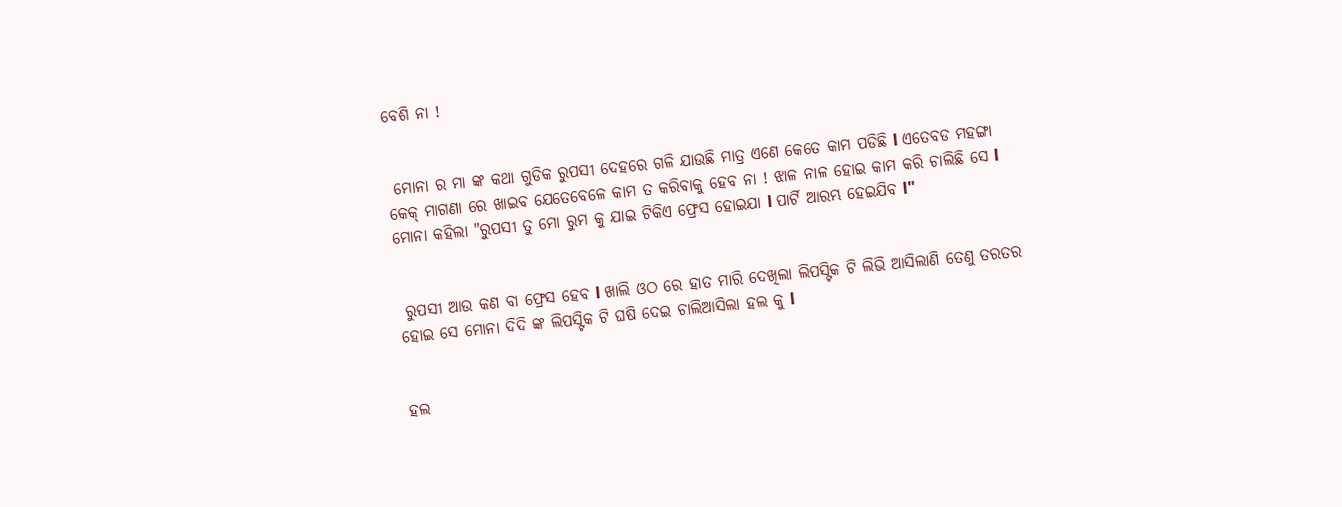ବେଶି ନା !


 ମୋନା ର ମା ଙ୍କ କଥା ଗୁଡିକ ରୁପସୀ ଦେହରେ ଗଳି ଯାଉଛି ମାତ୍ର ଏଣେ କେତେ କାମ ପଡିଛି l ଏତେବଡ ମହଙ୍ଗା କେକ୍ ମାଗଣା ରେ ଖାଇବ ଯେତେବେଳେ କାମ ତ କରିବାକୁ ହେବ ନା ! ଝାଳ ନାଳ ହୋଇ କାମ କରି ଚାଲିଛି ସେ l ମୋନା କହିଲା "ରୁପସୀ ତୁ ମୋ ରୁମ କୁ ଯାଇ ଟିକିଏ ଫ୍ରେସ ହୋଇଯା l ପାର୍ଟି ଆରମ୍ଭ ହେଇଯିବ l"


 ରୁପସୀ ଆଉ କଣ ବା ଫ୍ରେସ ହେବ l ଖାଲି ଓଠ ରେ ହାତ ମାରି ଦେଖିଲା ଲିପସ୍ଟିକ ଟି ଲିଭି ଆସିଲାଣି ତେଣୁ ତରତର ହୋଇ ସେ ମୋନା ଦିଦି ଙ୍କ ଲିପସ୍ଟିକ ଟି ଘଷି ଦେଇ ଚାଲିଆସିଲା ହଲ କୁ l


ହଲ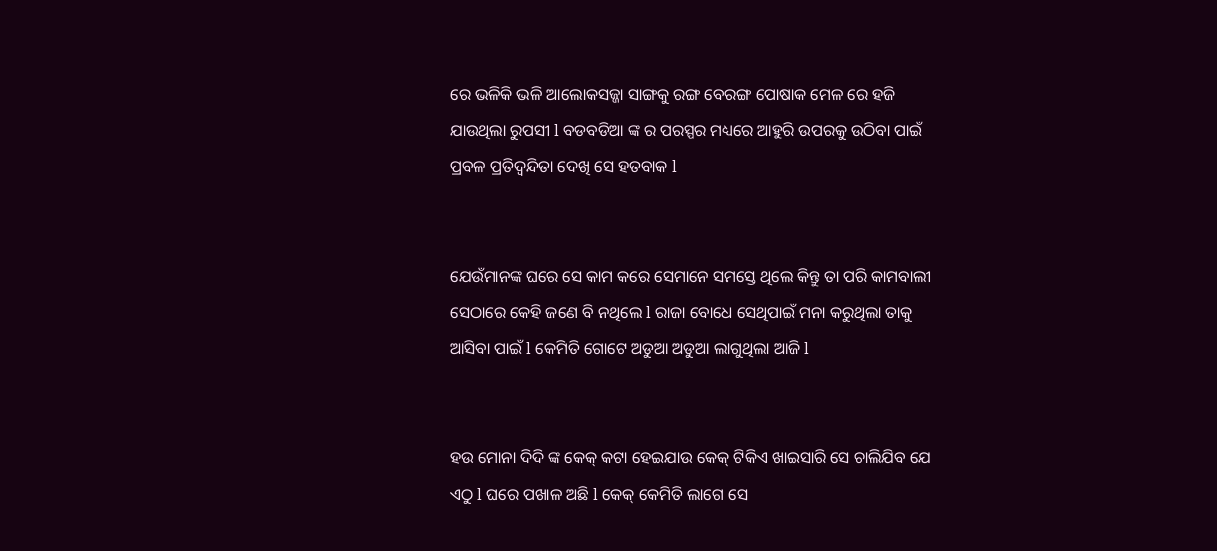ରେ ଭଳିକି ଭଳି ଆଲୋକସଜ୍ଜା ସାଙ୍ଗକୁ ରଙ୍ଗ ବେରଙ୍ଗ ପୋଷାକ ମେଳ ରେ ହଜି ଯାଉଥିଲା ରୁପସୀ l ବଡବଡିଆ ଙ୍କ ର ପରସ୍ପର ମଧ୍ୟରେ ଆହୁରି ଉପରକୁ ଉଠିବା ପାଇଁ ପ୍ରବଳ ପ୍ରତିଦ୍ବନ୍ଦିତା ଦେଖି ସେ ହତବାକ l


ଯେଉଁମାନଙ୍କ ଘରେ ସେ କାମ କରେ ସେମାନେ ସମସ୍ତେ ଥିଲେ କିନ୍ତୁ ତା ପରି କାମବାଲୀ ସେଠାରେ କେହି ଜଣେ ବି ନଥିଲେ l ରାଜା ବୋଧେ ସେଥିପାଇଁ ମନା କରୁଥିଲା ତାକୁ ଆସିବା ପାଇଁ l କେମିତି ଗୋଟେ ଅଡୁଆ ଅଡୁଆ ଲାଗୁଥିଲା ଆଜି l


ହଉ ମୋନା ଦିଦି ଙ୍କ କେକ୍ କଟା ହେଇଯାଉ କେକ୍ ଟିକିଏ ଖାଇସାରି ସେ ଚାଲିଯିବ ଯେ ଏଠୁ l ଘରେ ପଖାଳ ଅଛି l କେକ୍ କେମିତି ଲାଗେ ସେ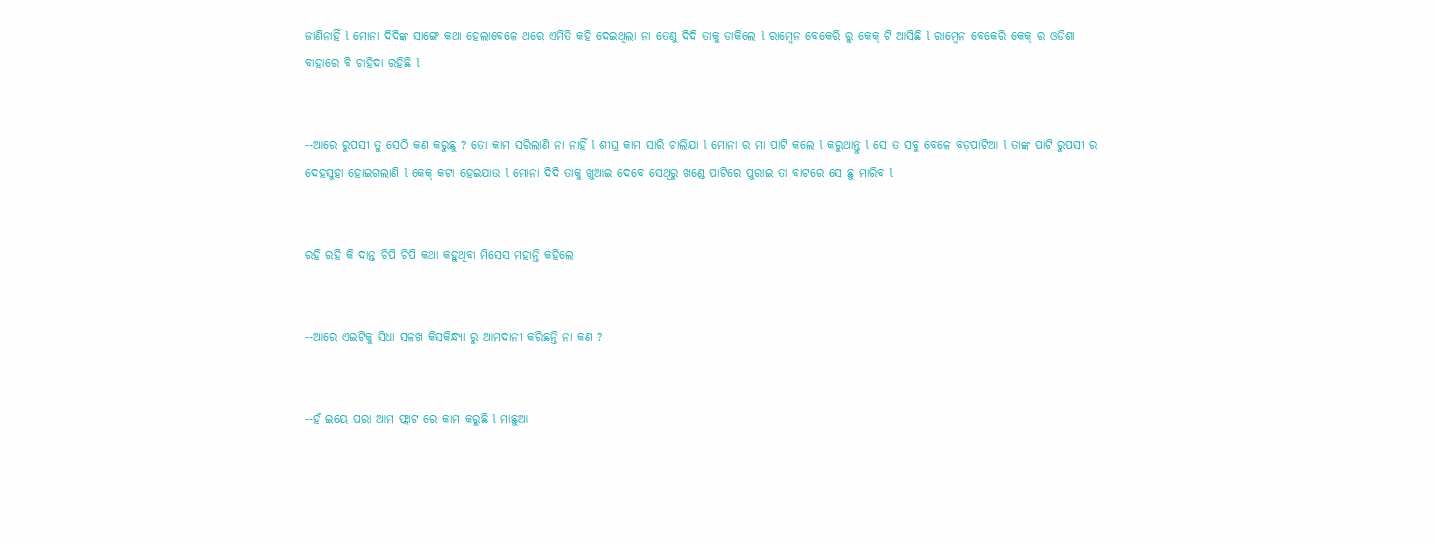ଜାଣିନାହିଁ l ମୋନା ଦିଦିଙ୍କ ସାଙ୍ଗେ କଥା ହେଲାବେଳେ ଥରେ ଏମିତି କହି ଦେଇଥିଲା ନା ତେଣୁ ଦିଦି ତାକୁ ଡାକିଲେ l ରାମ୍ବେନ ବେକେରି ରୁ କେକ୍ ଟି ଆସିଛି l ରାମ୍ବେନ ବେକେରି କେକ୍ ର ଓଡିଶା ବାହାରେ ବି ଚାହିଦା ରହିଛି l


--ଆରେ ରୁପସୀ ତୁ ସେଠି କଣ କରୁଛୁ ? ତୋ କାମ ସରିଲାଣି ନା ନାହିଁ l ଶୀଘ୍ର କାମ ସାରି ଚାଲିଯା l ମୋନା ର ମା ପାଟି କଲେ l କରୁଥାନ୍ତୁ l ସେ ତ ସବୁ ବେଳେ ବଡ଼ପାଟିଆ l ତାଙ୍କ ପାଟି ରୁପସୀ ର ଦେହସୁହା ହୋଇଗଲାଣି l କେକ୍ କଟା ହେଇଯାଉ l ମୋନା ଦିଦି ତାକୁ ଖୁଆଇ ଦେବେ ସେଥିରୁ ଖଣ୍ଡେ ପାଟିରେ ପୁରାଇ ତା ବାଟରେ ସେ ଛୁ ମାରିବ l


ରହି ରହି କି ଦାନ୍ତ ଚିପି ଚିପି କଥା କହୁଥିବା ମିସେସ ମହାନ୍ତି କହିଲେ


--ଆରେ ଏଇଟିକୁ ସିଧା ସଳଖ କିସକିନ୍ଧ୍ୟା ରୁ ଆମଦାନୀ କରିଛନ୍ତି ନା କଣ ?


--ହଁ ଇୟେ ପରା ଆମ ଫ୍ଲାଟ ରେ କାମ କରୁଛି l ମାଛୁଆ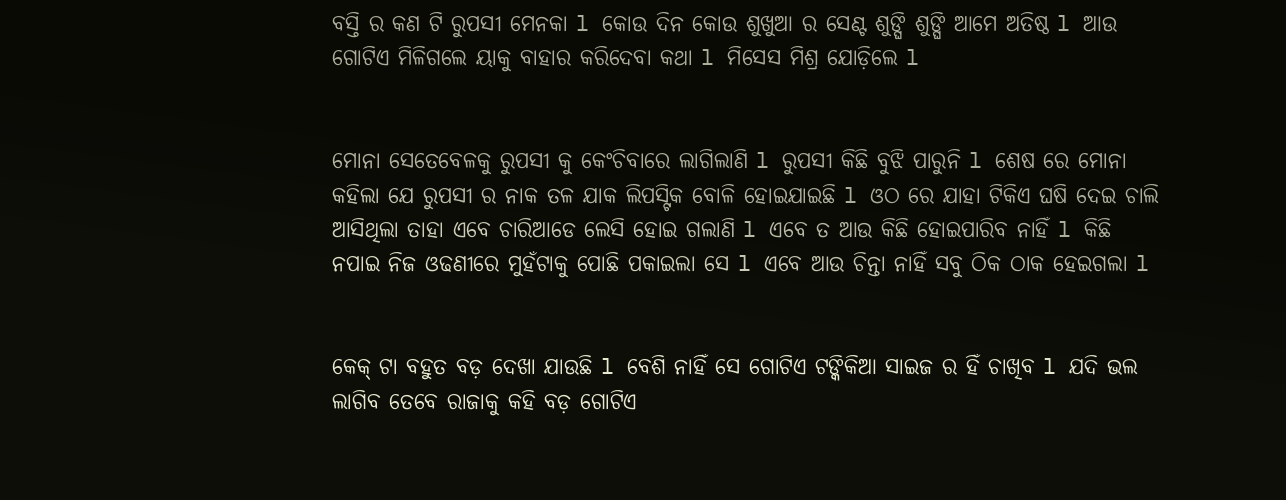ବସ୍ତି ର କଣ ଟି ରୁପସୀ ମେନକା l କୋଉ ଦିନ କୋଉ ଶୁଖୁଆ ର ସେଣ୍ଟ ଶୁଙ୍ଘି ଶୁଙ୍ଘି ଆମେ ଅତିଷ୍ଠ l ଆଉ ଗୋଟିଏ ମିଳିଗଲେ ୟାକୁ ବାହାର କରିଦେବା କଥା l ମିସେସ ମିଶ୍ର ଯୋଡ଼ିଲେ l


ମୋନା ସେତେବେଳକୁ ରୁପସୀ କୁ କେଂଚିବାରେ ଲାଗିଲାଣି l ରୁପସୀ କିଛି ବୁଝି ପାରୁନି l ଶେଷ ରେ ମୋନା କହିଲା ଯେ ରୁପସୀ ର ନାକ ତଳ ଯାକ ଲିପସ୍ଟିକ ବୋଳି ହୋଇଯାଇଛି l ଓଠ ରେ ଯାହା ଟିକିଏ ଘଷି ଦେଇ ଚାଲି ଆସିଥିଲା ତାହା ଏବେ ଚାରିଆଡେ ଲେସି ହୋଇ ଗଲାଣି l ଏବେ ତ ଆଉ କିଛି ହୋଇପାରିବ ନାହିଁ l କିଛି ନପାଇ ନିଜ ଓଢଣୀରେ ମୁହଁଟାକୁ ପୋଛି ପକାଇଲା ସେ l ଏବେ ଆଉ ଚିନ୍ତା ନାହିଁ ସବୁ ଠିକ ଠାକ ହେଇଗଲା l


କେକ୍ ଟା ବହୁତ ବଡ଼ ଦେଖା ଯାଉଛି l ବେଶି ନାହିଁ ସେ ଗୋଟିଏ ଟଙ୍କିକିଆ ସାଇଜ ର ହିଁ ଚାଖିବ l ଯଦି ଭଲ ଲାଗିବ ତେବେ ରାଜାକୁ କହି ବଡ଼ ଗୋଟିଏ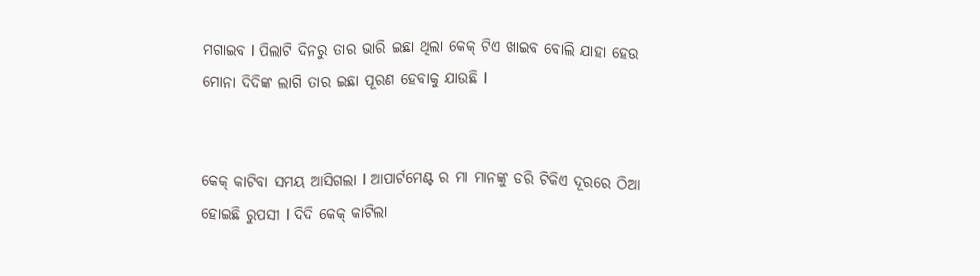ମଗାଇବ l ପିଲାଟି ଦିନରୁ ତାର ଭାରି ଇଛା ଥିଲା କେକ୍ ଟିଏ ଖାଇବ ବୋଲି ଯାହା ହେଉ ମୋନା ଦିଦିଙ୍କ ଲାଗି ତାର ଇଛା ପୂରଣ ହେବାକୁ ଯାଉଛି l


କେକ୍ କାଟିବା ସମୟ ଆସିଗଲା l ଆପାର୍ଟମେଣ୍ଟ ର ମା ମାନଙ୍କୁ ଡରି ଟିକିଏ ଦୂରରେ ଠିଆ ହୋଇଛି ରୁପସୀ l ଦିଦି କେକ୍ କାଟିଲା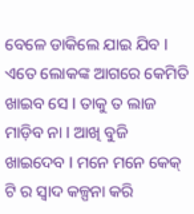ବେଳେ ଡାକିଲେ ଯାଇ ଯିବ l ଏତେ ଲୋକଙ୍କ ଆଗରେ କେମିତି ଖାଇବ ସେ l ତାକୁ ତ ଲାଜ ମାଡ଼ିବ ନା l ଆଖି ବୁଜି ଖାଇଦେବ l ମନେ ମନେ କେକ୍ ଟି ର ସ୍ୱାଦ କଳ୍ପନା କରି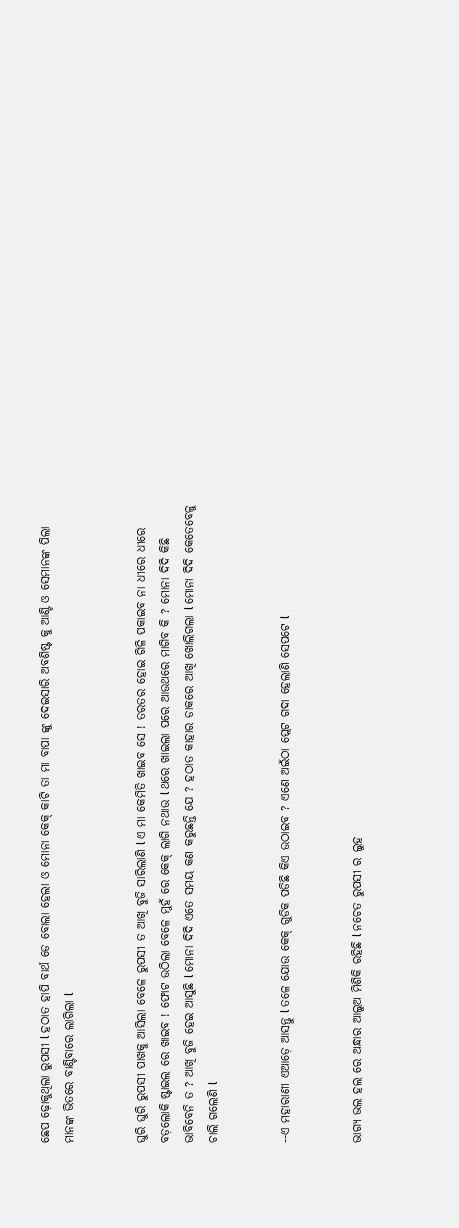ଛେପ ଢ଼ୋକୁଥିଲା ରୁପସୀ l ହଠାତ ହାପି ବାର୍ଥ ଡେ ବୋଲା ହେଲା ଓ ମୋନା କେକ୍ କାଟି ତା ମା ବାପା ଙ୍କୁ ଦେଇସାରି ଅବଶିଷ୍ଟ କୁ ଆଣ୍ଟି ଓ ସେମାନଙ୍କ ପିଲା ମାନଙ୍କ ଭିତରେ ବାଣ୍ଟିବାରେ ଲାଗିଲା l


ଘୁରି ଘୁରି ରୁପସୀ ପାଖକୁ ଆସିଲା ବେଳେ ରୁପସୀ ତ ଆଖି ବୁଜି ସାରିଲାଣି l ଏ ମା କେମିତି ଖାଇବ ସେ ! ତରତର ହୋଇ ଗିଳି ପକାଇବ ନା ଧୀରେ ଧୀରେ ବଡ଼ଲୋକି ଷ୍ଟାଇଲ ରେ ଖାଇବ ! ଫୋଟ ଉଠିଲା ବେଳେ ମୁହଁ ରେ କେକ୍ ଲାଗି ନଥାଉ l ଥରେ ଖାଇଲା ପରେ ଆଉଥରେ ମାଗିବ କି ? ମୋନା ଦିଦି କିଛି ଭାବିବେନି ତ ? ଆଖି ବୁଜି ହେଇ ଆସୁଛି l ମୋନା ଦିଦି ଏତେ ସମୟ କଣ କରୁଛନ୍ତି ଯେ ? ହଠାତ କାହାର ଡାକରେ ଆଖି ଖୋଲିଗଲା l ମୋନା ଦିଦି କେତେବେଳୁ ଚାଲି ଗଲେଣି l


--ଏ ମହାରାଣୀ ଏଆଡ଼େ ଆସନ୍ତୁ l ତଳେ ଯୋଉ କେକ୍ ଗୁଡିକ ପଡିଛି କିଏ ଉଠାଇବ ? ଏଣେ ଅଇଁଠା ପ୍ଲେଟ ଗଦା ହେଲାଣି ସେପଟେ l


ଭାଗ୍ୟ ଭଲ ହଲ ରେ ଅନ୍ଧାର ଆଲୁଅ ମିଶିକି ରହିଛି l ନଚେତ ରୁପସୀ ର ଲୁହ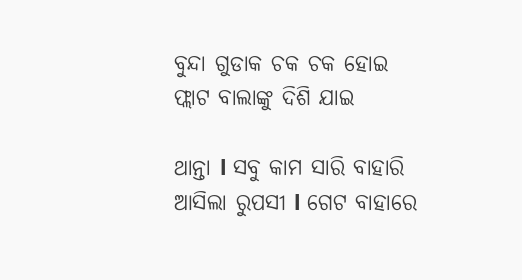ବୁନ୍ଦା ଗୁଡାକ ଚକ ଚକ ହୋଇ ଫ୍ଲାଟ ବାଲାଙ୍କୁ ଦିଶି ଯାଇ

ଥାନ୍ତା l ସବୁ କାମ ସାରି ବାହାରି ଆସିଲା ରୁପସୀ l ଗେଟ ବାହାରେ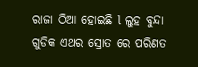ରାଜା ଠିଆ ହୋଇଛି l ଲୁହ ବୁନ୍ଦା ଗୁଡିକ ଏଥର ସ୍ରୋତ ରେ ପରିଣତ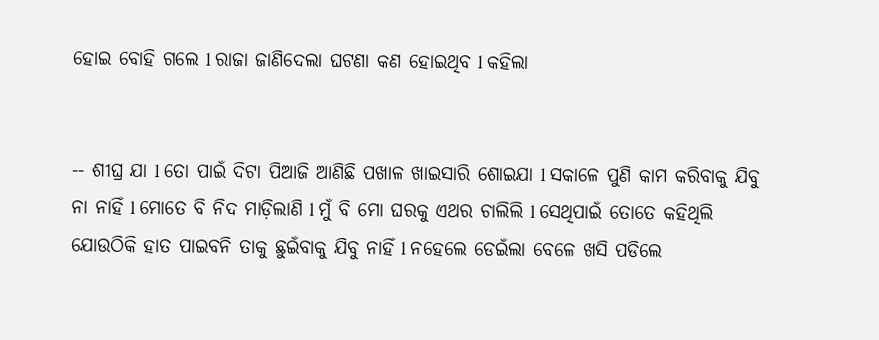ହୋଇ ବୋହି ଗଲେ l ରାଜା ଜାଣିଦେଲା ଘଟଣା କଣ ହୋଇଥିବ l କହିଲା


-- ଶୀଘ୍ର ଯା l ତୋ ପାଇଁ ଦିଟା ପିଆଜି ଆଣିଛି ପଖାଳ ଖାଇସାରି ଶୋଇଯା l ସକାଳେ ପୁଣି କାମ କରିବାକୁ ଯିବୁ ନା ନାହିଁ l ମୋତେ ବି ନିଦ ମାଡ଼ିଲାଣି l ମୁଁ ବି ମୋ ଘରକୁ ଏଥର ଚାଲିଲି l ସେଥିପାଇଁ ତୋତେ କହିଥିଲି ଯୋଉଠିକି ହାତ ପାଇବନି ତାକୁ ଛୁଇଁବାକୁ ଯିବୁ ନାହିଁ l ନହେଲେ ଡେଇଁଲା ବେଳେ ଖସି ପଡିଲେ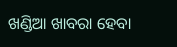ଖଣ୍ଡିଆ ଖାବରା ହେବା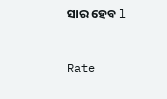ସାର ହେବ l


Rate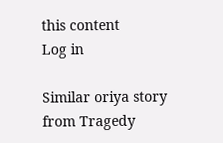this content
Log in

Similar oriya story from Tragedy